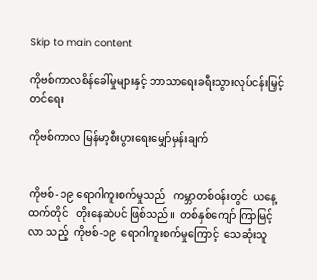Skip to main content

ကိုဗစ်ကာလစိန်ခေါ်မှုများနှင့် ဘာသာရေးခရီးသွားလုပ်ငန်းမြှင့်တင်ရေး

ကိုဗစ်ကာလ မြန်မာ့စီးပွားရေးမျှော်မှန်းချက်


ကိုဗစ်- ၁၉ ရောဂါကူးစက်မှုသည်   ကမ္ဘာတစ်ဝန်းတွင်  ယနေ့ထက်တိုင်   တိုးနေဆဲပင် ဖြစ်သည်။  တစ်နှစ်ကျော် ကြာမြင့်လာ သည့်  ကိုဗစ်-၁၉  ရောဂါကူးစက်မှုကြောင့်  သေဆုံးသူ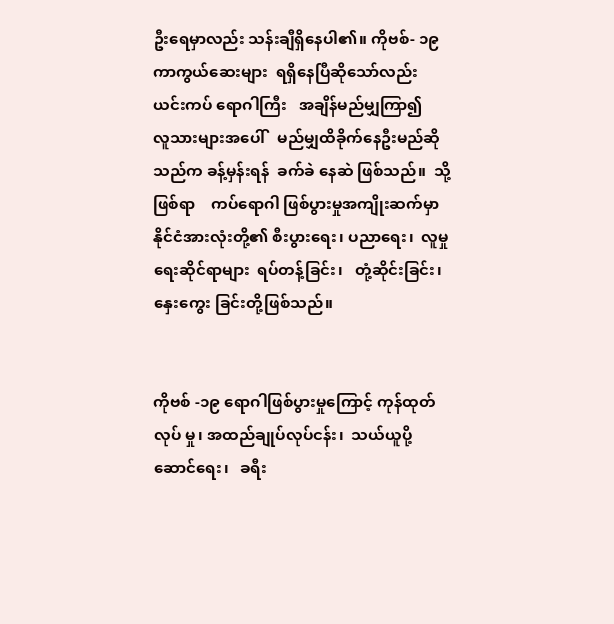ဦးရေမှာလည်း သန်းချီရှိနေပါ၏။ ကိုဗစ်- ၁၉ ကာကွယ်ဆေးများ  ရရှိနေပြီဆိုသော်လည်း   ယင်းကပ် ရောဂါကြီး   အချိန်မည်မျှကြာ၍    လူသားများအပေါ်   မည်မျှထိခိုက်နေဦးမည်ဆိုသည်က ခန့်မှန်းရန်  ခက်ခဲ နေဆဲ ဖြစ်သည်။  သို့ဖြစ်ရာ    ကပ်ရောဂါ ဖြစ်ပွားမှုအကျိုးဆက်မှာ နိုင်ငံအားလုံးတို့၏ စီးပွားရေး၊ ပညာရေး၊  လူမှုရေးဆိုင်ရာများ  ရပ်တန့်ခြင်း၊   တုံ့ဆိုင်းခြင်း၊  နှေးကွေး ခြင်းတို့ဖြစ်သည်။


ကိုဗစ် -၁၉ ရောဂါဖြစ်ပွားမှုကြောင့် ကုန်ထုတ်လုပ် မှု၊ အထည်ချုပ်လုပ်ငန်း၊  သယ်ယူပို့ဆောင်ရေး၊   ခရီး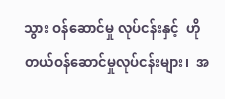သွား ဝန်ဆောင်မှု လုပ်ငန်းနှင့်  ဟိုတယ်ဝန်ဆောင်မှုလုပ်ငန်းများ၊  အ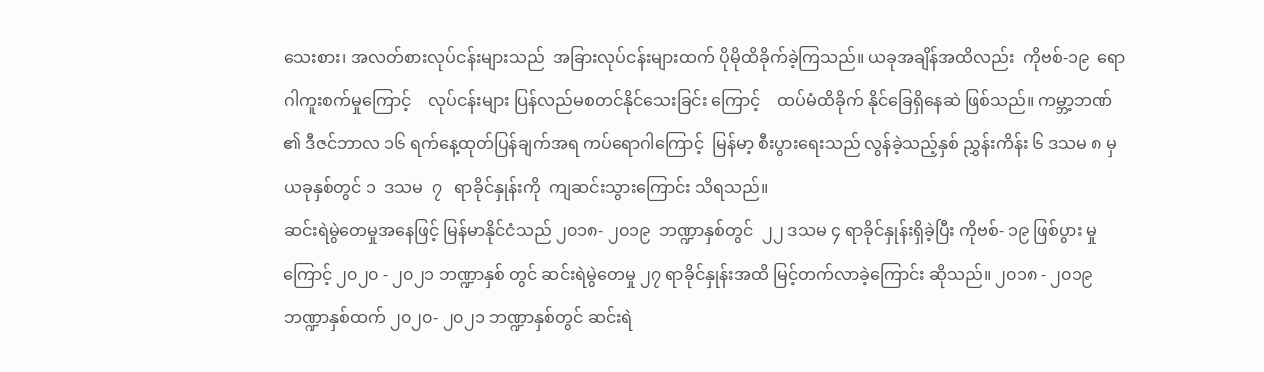သေးစား၊ အလတ်စားလုပ်ငန်းများသည်  အခြားလုပ်ငန်းများထက် ပိုမိုထိခိုက်ခဲ့ကြသည်။ ယခုအချိန်အထိလည်း  ကိုဗစ်-၁၉  ရောဂါကူးစက်မှုကြောင့်    လုပ်ငန်းများ ပြန်လည်မစတင်နိုင်သေးခြင်း ကြောင့်    ထပ်မံထိခိုက် နိုင်ခြေရှိနေဆဲ ဖြစ်သည်။ ကမ္ဘာ့ဘဏ် ၏ ဒီဇင်ဘာလ ၁၆ ရက်နေ့ထုတ်ပြန်ချက်အရ ကပ်ရောဂါကြောင့်  မြန်မာ့ စီးပွားရေးသည် လွန်ခဲ့သည့်နှစ် ညွှန်းကိန်း ၆ ဒသမ ၈ မှ ယခုနှစ်တွင် ၁  ဒသမ  ၇   ရာခိုင်နှုန်းကို  ကျဆင်းသွားကြောင်း သိရသည်။
ဆင်းရဲမွဲတေမှုအနေဖြင့် မြန်မာနိုင်ငံသည် ၂၀၁၈- ၂၀၁၉  ဘဏ္ဍာနှစ်တွင်  ၂၂ ဒသမ ၄ ရာခိုင်နှုန်းရှိခဲ့ပြီး ကိုဗစ်- ၁၉ ဖြစ်ပွား မှုကြောင့် ၂၀၂၀ - ၂၀၂၁ ဘဏ္ဍာနှစ် တွင် ဆင်းရဲမွဲတေမှု ၂၇ ရာခိုင်နှုန်းအထိ မြင့်တက်လာခဲ့ကြောင်း ဆိုသည်။ ၂၀၁၈ - ၂၀၁၉ ဘဏ္ဍာနှစ်ထက် ၂၀၂၀- ၂၀၂၁ ဘဏ္ဍာနှစ်တွင် ဆင်းရဲ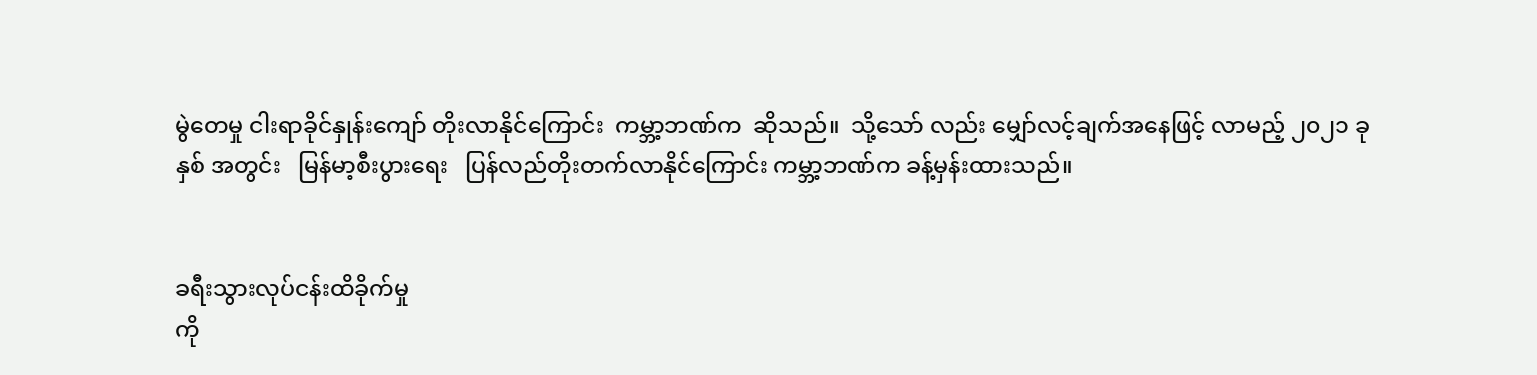မွဲတေမှု ငါးရာခိုင်နှုန်းကျော် တိုးလာနိုင်ကြောင်း  ကမ္ဘာ့ဘဏ်က  ဆိုသည်။  သို့သော် လည်း မျှော်လင့်ချက်အနေဖြင့် လာမည့် ၂၀၂၁ ခုနှစ် အတွင်း   မြန်မာ့စီးပွားရေး   ပြန်လည်တိုးတက်လာနိုင်ကြောင်း ကမ္ဘာ့ဘဏ်က ခန့်မှန်းထားသည်။


ခရီးသွားလုပ်ငန်းထိခိုက်မှု
ကို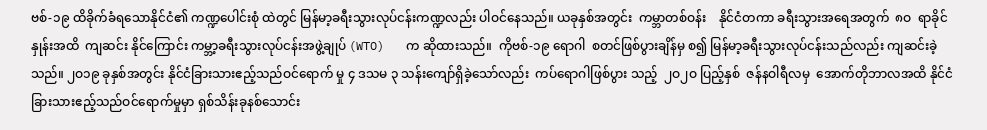ဗစ်-၁၉ ထိခိုက်ခံရသောနိုင်ငံ၏ ကဏ္ဍပေါင်းစုံ ထဲတွင် မြန်မာ့ခရီးသွားလုပ်ငန်းကဏ္ဍလည်း ပါဝင်နေသည်။ ယခုနှစ်အတွင်း  ကမ္ဘာတစ်ဝန်း    နိုင်ငံတကာ ခရီးသွားအရေအတွက်  ၈ဝ  ရာခိုင်နှုန်းအထိ  ကျဆင်း နိုင်ကြောင်း ကမ္ဘာ့ခရီးသွားလုပ်ငန်းအဖွဲ့ချုပ် (WTO)   က ဆိုထားသည်။  ကိုဗစ်-၁၉ ရောဂါ  စတင်ဖြစ်ပွားချိန်မှ စ၍ မြန်မာ့ခရီးသွားလုပ်ငန်းသည်လည်း ကျဆင်းခဲ့သည်။ ၂ဝ၁၉ ခုနှစ်အတွင်း နိုင်ငံခြားသားဧည့်သည်ဝင်ရောက် မှု ၄ ဒသမ ၃ သန်းကျော်ရှိခဲ့သော်လည်း  ကပ်ရောဂါဖြစ်ပွား သည့်  ၂ဝ၂ဝ ပြည့်နှစ်  ဇန်နဝါရီလမှ  အောက်တိုဘာလအထိ နိုင်ငံခြားသားဧည့်သည်ဝင်ရောက်မှုမှာ ရှစ်သိန်းခုနစ်သောင်း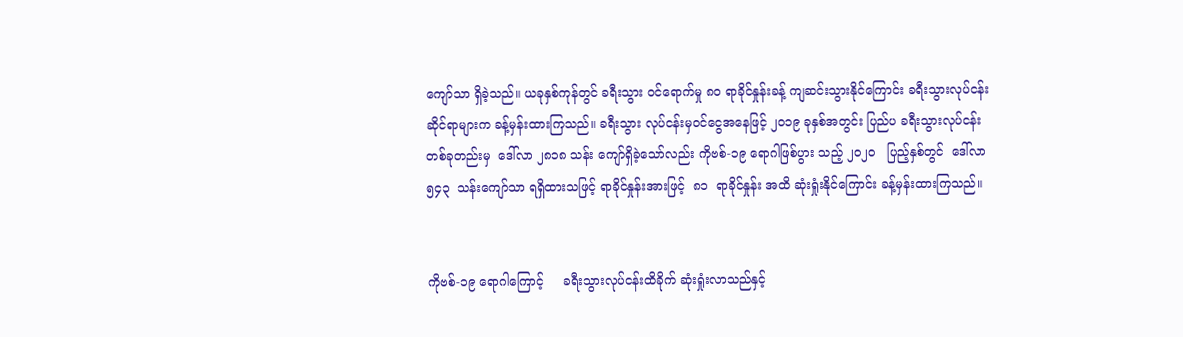ကျော်သာ ရှိခဲ့သည်။ ယခုနှစ်ကုန်တွင် ခရီးသွား ဝင်ရောက်မှု ၈၀ ရာခိုင်နှုန်းခန့် ကျဆင်းသွားနိုင်ကြောင်း ခရီးသွားလုပ်ငန်းဆိုင်ရာများက ခန့်မှန်းထားကြသည်။ ခရီးသွား လုပ်ငန်းမှဝင်ငွေအနေဖြင့် ၂၀၁၉ ခုနှစ်အတွင်း ပြည်ပ ခရီးသွားလုပ်ငန်းတစ်ခုတည်းမှ  ဒေါ်လာ ၂၈၁၈ သန်း ကျော်ရှိခဲ့သော်လည်း ကိုဗစ်-၁၉ ရောဂါဖြစ်ပွား သည့် ၂၀၂၀   ပြည့်နှစ်တွင်  ဒေါ်လာ  ၅၄၃  သန်းကျော်သာ ရရှိထားသဖြင့် ရာခိုင်နှုန်းအားဖြင့်  ၈၁  ရာခိုင်နှုန်း အထိ ဆုံးရှုံးနိုင်ကြောင်း ခန့်မှန်းထားကြသည်။


ကိုဗစ်-၁၉ ရောဂါကြောင့်     ခရီးသွားလုပ်ငန်းထိခိုက် ဆုံးရှုံးလာသည်နှင့်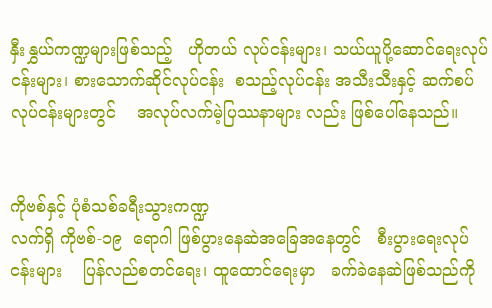နှီးနွှယ်ကဏ္ဍများဖြစ်သည့်   ဟိုတယ် လုပ်ငန်းများ၊ သယ်ယူပို့ဆောင်ရေးလုပ်ငန်းများ၊ စားသောက်ဆိုင်လုပ်ငန်း  စသည့်လုပ်ငန်း အသီးသီးနှင့် ဆက်စပ်လုပ်ငန်းများတွင်    အလုပ်လက်မဲ့ပြဿနာများ လည်း ဖြစ်ပေါ်နေသည်။


ကိုဗစ်နှင့် ပုံစံသစ်ခရီးသွားကဏ္ဍ
လက်ရှိ ကိုဗစ်-၁၉  ရောဂါ ဖြစ်ပွားနေဆဲအခြေအနေတွင်   စီးပွားရေးလုပ်ငန်းများ    ပြန်လည်စတင်ရေး၊ ထူထောင်ရေးမှာ   ခက်ခဲနေဆဲဖြစ်သည်ကို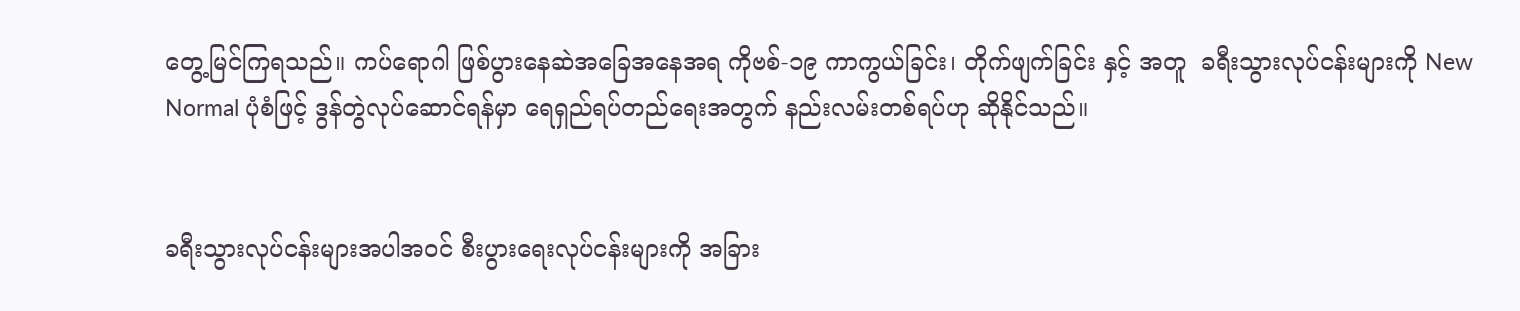တွေ့မြင်ကြရသည်။ ကပ်ရောဂါ ဖြစ်ပွားနေဆဲအခြေအနေအရ ကိုဗစ်-၁၉ ကာကွယ်ခြင်း၊ တိုက်ဖျက်ခြင်း နှင့် အတူ  ခရီးသွားလုပ်ငန်းများကို New Normal ပုံစံဖြင့် ဒွန်တွဲလုပ်ဆောင်ရန်မှာ ရေရှည်ရပ်တည်ရေးအတွက် နည်းလမ်းတစ်ရပ်ဟု ဆိုနိုင်သည်။


ခရီးသွားလုပ်ငန်းများအပါအဝင် စီးပွားရေးလုပ်ငန်းများကို အခြား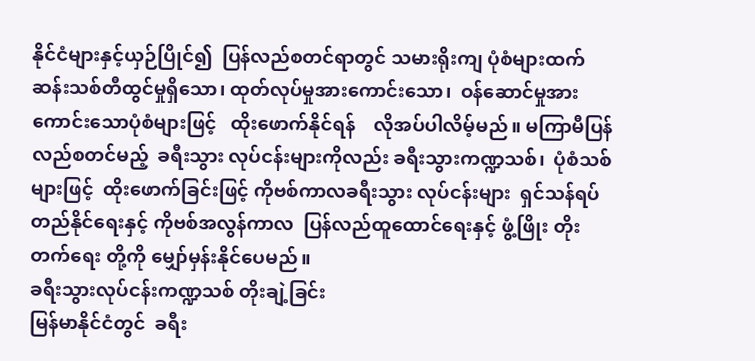နိုင်ငံများနှင့်ယှဉ်ပြိုင်၍  ပြန်လည်စတင်ရာတွင် သမားရိုးကျ ပုံစံများထက်     ဆန်းသစ်တီထွင်မှုရှိသော၊ ထုတ်လုပ်မှုအားကောင်းသော၊  ဝန်ဆောင်မှုအားကောင်းသောပုံစံများဖြင့်   ထိုးဖောက်နိုင်ရန်    လိုအပ်ပါလိမ့်မည်။ မကြာမီပြန်လည်စတင်မည့်  ခရီးသွား လုပ်ငန်းများကိုလည်း ခရီးသွားကဏ္ဍသစ်၊  ပုံစံသစ်များဖြင့်  ထိုးဖောက်ခြင်းဖြင့် ကိုဗစ်ကာလခရီးသွား လုပ်ငန်းများ  ရှင်သန်ရပ်တည်နိုင်ရေးနှင့် ကိုဗစ်အလွန်ကာလ  ပြန်လည်ထူထောင်ရေးနှင့် ဖွံ့ဖြိုး တိုးတက်ရေး တို့ကို မျှော်မှန်းနိုင်ပေမည်။
ခရီးသွားလုပ်ငန်းကဏ္ဍသစ် တိုးချဲ့ခြင်း
မြန်မာနိုင်ငံတွင်  ခရီး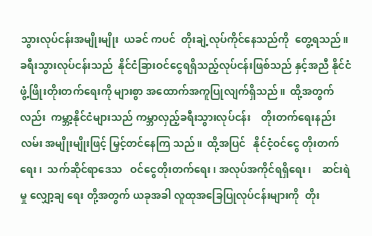သွားလုပ်ငန်းအမျိုးမျိုး  ယခင် ကပင်  တိုးချဲ့လုပ်ကိုင်နေသည်ကို  တွေ့ရသည်။ ခရီးသွားလုပ်ငန်းသည်  နိုင်ငံခြားဝင်ငွေရရှိသည့်လုပ်ငန်းဖြစ်သည် နှင့်အညီ နိုင်ငံဖွံ့ဖြိုးတိုးတက်ရေးကို များစွာ အထောက်အကူပြုလျက်ရှိသည်။  ထို့အတွက်လည်း  ကမ္ဘာ့နိုင်ငံများသည် ကမ္ဘာလှည့်ခရီးသွားလုပ်ငန်း    တိုးတက်ရေးနည်းလမ်း အမျိုးမျိုးဖြင့် မြှင့်တင်နေကြ သည်။  ထို့အပြင်   နိုင်ငံ့ဝင်ငွေ တိုးတက်ရေး၊  သက်ဆိုင်ရာဒေသ   ဝင်ငွေတိုးတက်ရေး၊ အလုပ်အကိုင်ရရှိရေး၊    ဆင်းရဲမှု လျှော့ချ ရေး တို့အတွက် ယခုအခါ လူထုအခြေပြုလုပ်ငန်းများကို  တိုး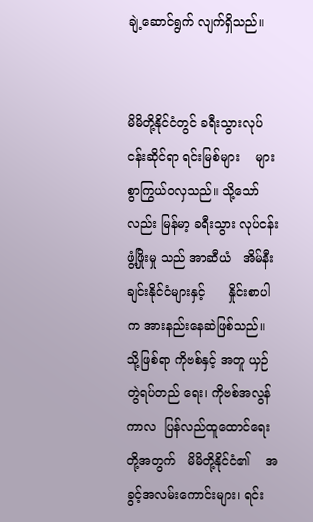ချဲ့ဆောင်ရွက် လျက်ရှိသည်။


မိမိတို့နိုင်ငံတွင် ခရီးသွားလုပ်ငန်းဆိုင်ရာ ရင်းမြစ်များ    များစွာကြွယ်ဝလှသည်။ သို့သော်လည်း မြန်မာ့ ခရီးသွား လုပ်ငန်းဖွံ့ဖြိုးမှု သည် အာဆီယံ   အိမ်နီးချင်းနိုင်ငံများနှင့်      နှိုင်းစာပါက အားနည်းနေဆဲဖြစ်သည်။ သို့ဖြစ်ရာ ကိုဗစ်နှင့် အတူ ယှဉ်တွဲရပ်တည် ရေး၊ ကိုဗစ်အလွန်ကာလ  ပြန်လည်ထူထောင်ရေးတို့အတွက်   မိမိတို့နိုင်ငံ၏    အခွင့်အလမ်းကောင်းများ၊ ရင်း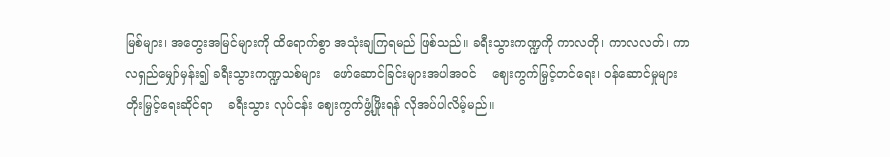မြစ်များ၊ အတွေးအမြင်များကို ထိရောက်စွာ အသုံးချကြရမည် ဖြစ်သည်။ ခရီးသွားကဏ္ဍကို ကာလတို၊ ကာလလတ်၊ ကာလရှည်မျှော်မှန်း၍ ခရီးသွားကဏ္ဍသစ်များ   ဖော်ဆောင်ခြင်းများအပါအဝင်    ဈေးကွက်မြှင့်တင်ရေး၊ ဝန်ဆောင်မှုများတိုးမြှင့်ရေးဆိုင်ရာ    ခရီးသွား လုပ်ငန်း ဈေးကွက်ဖွံ့ဖြိုးရန် လိုအပ်ပါလိမ့်မည်။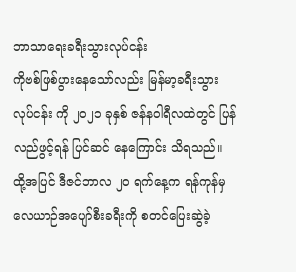ဘာသာရေးခရီးသွားလုပ်ငန်း
ကိုဗစ်ဖြစ်ပွားနေသော်လည်း မြန်မာ့ခရီးသွားလုပ်ငန်း ကို ၂၀၂၁ ခုနှစ် ဇန်နဝါရီလထဲတွင် ပြန်လည်ဖွင့်ရန် ပြင်ဆင် နေကြောင်း သိရသည်။ ထို့အပြင် ဒီဇင်ဘာလ ၂၀ ရက်နေ့က ရန်ကုန်မှ လေယာဉ်အပျော်စီးခရီးကို စတင်ပြေးဆွဲခဲ့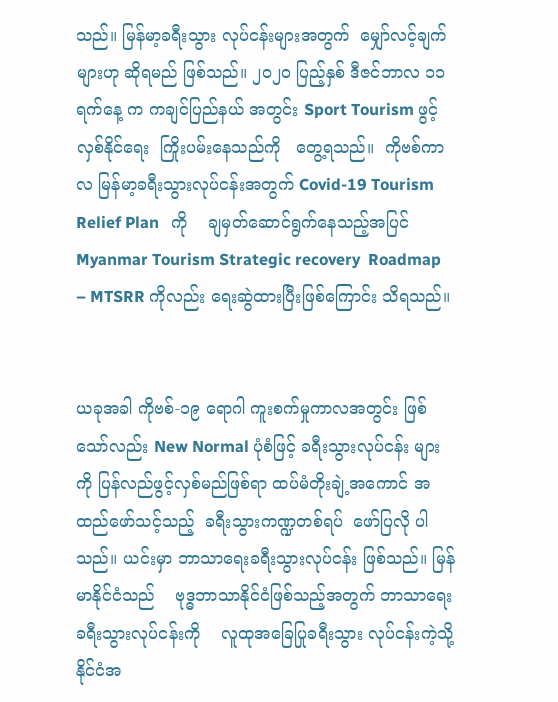သည်။ မြန်မာ့ခရီးသွား လုပ်ငန်းများအတွက်  မျှော်လင့်ချက်များဟု ဆိုရမည် ဖြစ်သည်။ ၂၀၂၀ ပြည့်နှစ် ဒီဇင်ဘာလ ၁၁ ရက်နေ့ က ကချင်ပြည်နယ် အတွင်း Sport Tourism ဖွင့်လှစ်နိုင်ရေး  ကြိုးပမ်းနေသည်ကို   တွေ့ရသည်။  ကိုဗစ်ကာလ မြန်မာ့ခရီးသွားလုပ်ငန်းအတွက် Covid-19 Tourism Relief Plan   ကို    ချမှတ်ဆောင်ရွက်နေသည့်အပြင်   Myanmar Tourism Strategic recovery  Roadmap – MTSRR ကိုလည်း ရေးဆွဲထားပြီးဖြစ်ကြောင်း သိရသည်။


ယခုအခါ ကိုဗစ်-၁၉ ရောဂါ ကူးစက်မှုကာလအတွင်း ဖြစ်သော်လည်း New Normal ပုံစံဖြင့် ခရီးသွားလုပ်ငန်း များကို ပြန်လည်ဖွင့်လှစ်မည်ဖြစ်ရာ ထပ်မံတိုးချဲ့အကောင် အထည်ဖော်သင့်သည့်  ခရီးသွားကဏ္ဍတစ်ရပ်  ဖော်ပြလို ပါသည်။ ယင်းမှာ ဘာသာရေးခရီးသွားလုပ်ငန်း ဖြစ်သည်။ မြန်မာနိုင်ငံသည်    ဗုဒ္ဓဘာသာနိုင်ငံဖြစ်သည့်အတွက် ဘာသာရေးခရီးသွားလုပ်ငန်းကို    လူထုအခြေပြုခရီးသွား လုပ်ငန်းကဲ့သို့ နိုင်ငံအ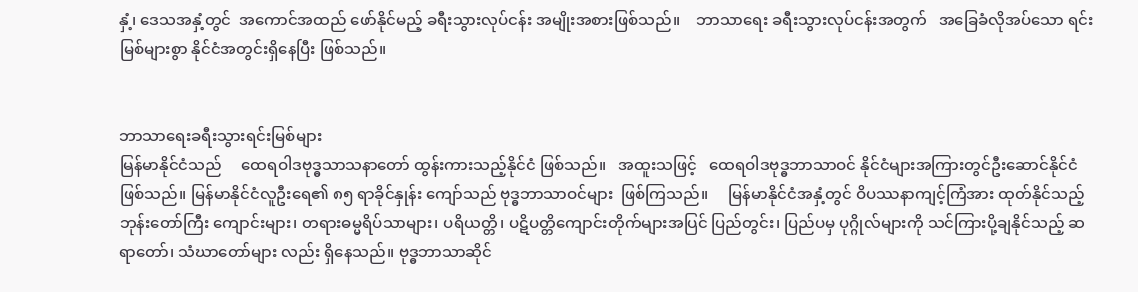နှံ့၊ ဒေသအနှံ့တွင်  အကောင်အထည် ဖော်နိုင်မည့် ခရီးသွားလုပ်ငန်း အမျိုးအစားဖြစ်သည်။    ဘာသာရေး ခရီးသွားလုပ်ငန်းအတွက်   အခြေခံလိုအပ်သော ရင်းမြစ်များစွာ နိုင်ငံအတွင်းရှိနေပြီး ဖြစ်သည်။


ဘာသာရေးခရီးသွားရင်းမြစ်များ
မြန်မာနိုင်ငံသည်     ထေရဝါဒဗုဒ္ဓသာသနာတော် ထွန်းကားသည့်နိုင်ငံ ဖြစ်သည်။   အထူးသဖြင့်   ထေရဝါဒဗုဒ္ဓဘာသာဝင် နိုင်ငံများအကြားတွင်ဦးဆောင်နိုင်ငံ ဖြစ်သည်။ မြန်မာနိုင်ငံလူဦးရေ၏ ၈၅ ရာခိုင်နှုန်း ကျော်သည် ဗုဒ္ဓဘာသာဝင်များ  ဖြစ်ကြသည်။     မြန်မာနိုင်ငံအနှံ့တွင် ဝိပဿနာကျင့်ကြံအား ထုတ်နိုင်သည့်   ဘုန်းတော်ကြီး ကျောင်းများ၊ တရားဓမ္မရိပ်သာများ၊ ပရိယတ္တိ၊ ပဋိပတ္တိကျောင်းတိုက်များအပြင် ပြည်တွင်း၊ ပြည်ပမှ ပုဂ္ဂိုလ်များကို သင်ကြားပို့ချနိုင်သည့် ဆရာတော်၊ သံဃာတော်များ လည်း ရှိနေသည်။ ဗုဒ္ဓဘာသာဆိုင်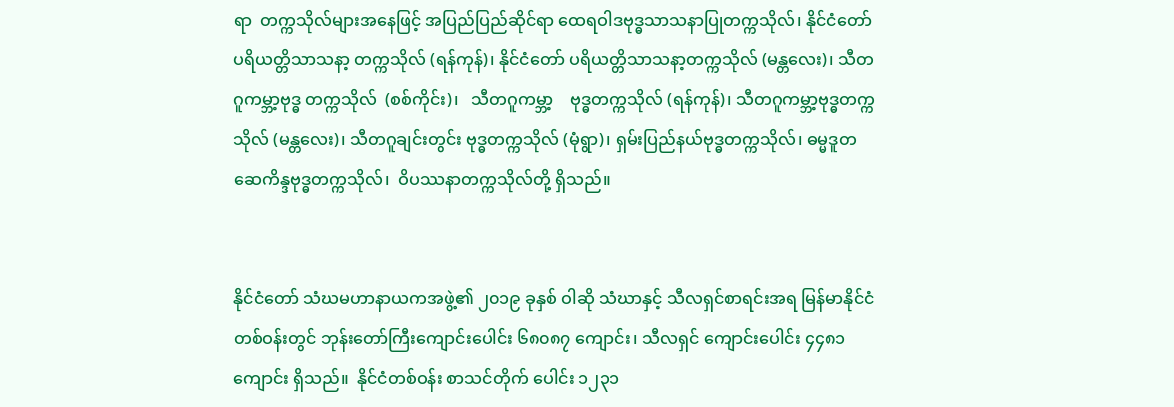ရာ  တက္ကသိုလ်များအနေဖြင့် အပြည်ပြည်ဆိုင်ရာ ထေရဝါဒဗုဒ္ဓသာသနာပြုတက္ကသိုလ်၊ နိုင်ငံတော် ပရိယတ္တိသာသနာ့ တက္ကသိုလ် (ရန်ကုန်)၊ နိုင်ငံတော် ပရိယတ္တိသာသနာ့တက္ကသိုလ် (မန္တလေး)၊ သီတဂူကမ္ဘာ့ဗုဒ္ဓ တက္ကသိုလ်  (စစ်ကိုင်း)၊   သီတဂူကမ္ဘာ့    ဗုဒ္ဓတက္ကသိုလ် (ရန်ကုန်)၊ သီတဂူကမ္ဘာ့ဗုဒ္ဓတက္ကသိုလ် (မန္တလေး)၊ သီတဂူချင်းတွင်း ဗုဒ္ဓတက္ကသိုလ် (မုံရွာ)၊ ရှမ်းပြည်နယ်ဗုဒ္ဓတက္ကသိုလ်၊ ဓမ္မဒူတဆေကိန္ဒဗုဒ္ဓတက္ကသိုလ်၊  ဝိပဿနာတက္ကသိုလ်တို့ ရှိသည်။


နိုင်ငံတော် သံဃမဟာနာယကအဖွဲ့၏ ၂၀၁၉ ခုနှစ် ဝါဆို သံဃာနှင့် သီလရှင်စာရင်းအရ မြန်မာနိုင်ငံတစ်ဝန်းတွင် ဘုန်းတော်ကြီးကျောင်းပေါင်း ၆၈၀၈၇ ကျောင်း၊ သီလရှင် ကျောင်းပေါင်း ၄၄၈၁  ကျောင်း ရှိသည်။  နိုင်ငံတစ်ဝန်း စာသင်တိုက် ပေါင်း ၁၂၃၁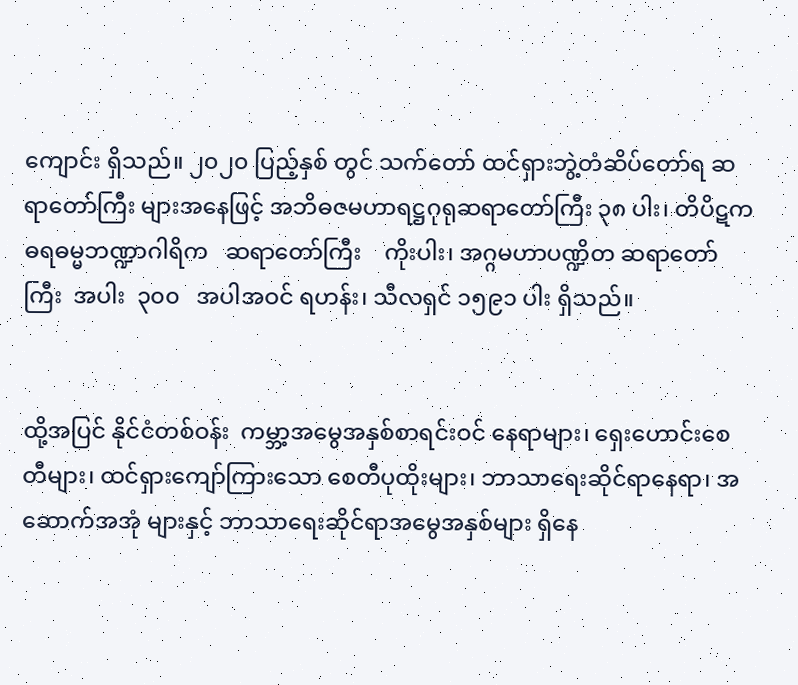ကျောင်း ရှိသည်။ ၂၀၂၀ ပြည့်နှစ် တွင် သက်တော် ထင်ရှားဘွဲ့တံဆိပ်တော်ရ ဆရာတော်ကြီး များအနေဖြင့် အဘိဓဇမဟာရဋ္ဌဂုရုဆရာတော်ကြီး ၃၈ ပါး၊ တိပိဋကဓရဓမ္မဘဏ္ဍာဂါရိက   ဆရာတော်ကြီး    ကိုးပါး၊ အဂ္ဂမဟာပဏ္ဍိတ ဆရာတော်ကြီး  အပါး  ၃၀၀   အပါအဝင် ရဟန်း၊ သီလရှင် ၁၅၉၁ ပါး ရှိသည်။


ထို့အပြင် နိုင်ငံတစ်ဝန်း  ကမ္ဘာ့အမွေအနှစ်စာရင်းဝင် နေရာများ၊ ရှေးဟောင်းစေတီများ၊ ထင်ရှားကျော်ကြားသော စေတီပုထိုးများ၊ ဘာသာရေးဆိုင်ရာနေရာ၊ အဆောက်အအုံ များနှင့် ဘာသာရေးဆိုင်ရာအမွေအနှစ်များ ရှိနေ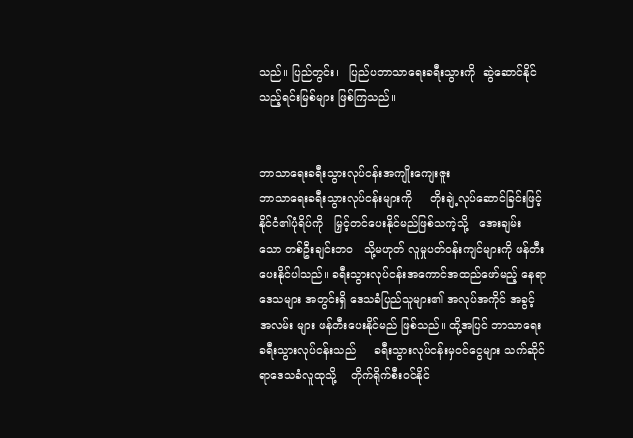သည်။ ပြည်တွင်း၊   ပြည်ပဘာသာရေးခရီးသွားကို  ဆွဲဆောင်နိုင် သည့်ရင်းမြစ်များ ဖြစ်ကြသည်။


ဘာသာရေးခရီးသွားလုပ်ငန်းအကျိုးကျေးဇူး
ဘာသာရေးခရီးသွားလုပ်ငန်းများကို     တိုးချဲ့လုပ်ဆောင်ခြင်းဖြင့် နိုင်ငံ၏ပုံရိပ်ကို   မြှင့်တင်ပေးနိုင်မည်ဖြစ်သကဲ့သို့   အေးချမ်း သော တစ်ဦးချင်းဘဝ   သို့မဟုတ် လူမှုပတ်ဝန်းကျင်များကို ဖန်တီးပေးနိုင်ပါသည်။ ခရီးသွားလုပ်ငန်းအကောင်အထည်ဖော်မည့် နေရာဒေသများ အတွင်းရှိ ဒေသခံပြည်သူများ၏ အလုပ်အကိုင် အခွင့်အလမ်း များ ဖန်တီးပေးနိုင်မည် ဖြစ်သည်။ ထို့အပြင် ဘာသာရေး ခရီးသွားလုပ်ငန်းသည်     ခရီးသွားလုပ်ငန်းမှဝင်ငွေများ သက်ဆိုင်ရာဒေသခံလူထုသို့    တိုက်ရိုက်စီးဝင်နိုင်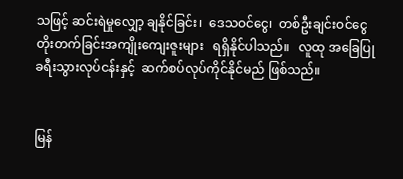သဖြင့် ဆင်းရဲမှုလျှော့ ချနိုင်ခြင်း၊  ဒေသဝင်ငွေ၊  တစ်ဦးချင်းဝင်ငွေ တိုးတက်ခြင်းအကျိုးကျေးဇူးများ   ရရှိနိုင်ပါသည်။   လူထု အခြေပြု ခရီးသွားလုပ်ငန်းနှင့်  ဆက်စပ်လုပ်ကိုင်နိုင်မည် ဖြစ်သည်။


မြန်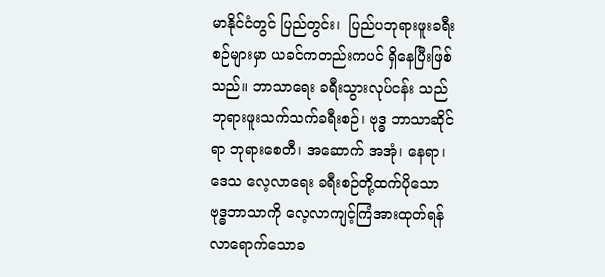မာနိုင်ငံတွင် ပြည်တွင်း၊  ပြည်ပဘုရားဖူးခရီးစဉ်များမှာ ယခင်ကတည်းကပင် ရှိနေပြီးဖြစ်သည်။ ဘာသာရေး ခရီးသွားလုပ်ငန်း သည် ဘုရားဖူးသက်သက်ခရီးစဉ်၊ ဗုဒ္ဓ ဘာသာဆိုင်ရာ ဘုရားစေတီ၊ အဆောက် အအုံ၊ နေရာ၊ ဒေသ လေ့လာရေး ခရီးစဉ်တို့ထက်ပိုသော       ဗုဒ္ဓဘာသာကို လေ့လာကျင့်ကြံအားထုတ်ရန်    လာရောက်သောခ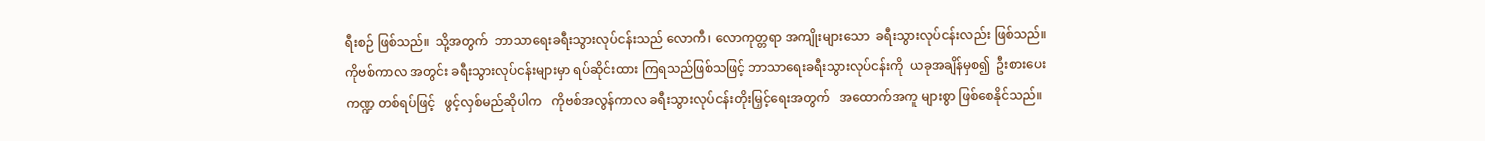ရီးစဉ် ဖြစ်သည်။  သို့အတွက်  ဘာသာရေးခရီးသွားလုပ်ငန်းသည် လောကီ၊ လောကုတ္တရာ အကျိုးများသော  ခရီးသွားလုပ်ငန်းလည်း ဖြစ်သည်။ ကိုဗစ်ကာလ အတွင်း ခရီးသွားလုပ်ငန်းများမှာ ရပ်ဆိုင်းထား ကြရသည်ဖြစ်သဖြင့် ဘာသာရေးခရီးသွားလုပ်ငန်းကို  ယခုအချိန်မှစ၍  ဦးစားပေးကဏ္ဍ တစ်ရပ်ဖြင့်   ဖွင့်လှစ်မည်ဆိုပါက   ကိုဗစ်အလွန်ကာလ ခရီးသွားလုပ်ငန်းတိုးမြှင့်ရေးအတွက်   အထောက်အကူ များစွာ ဖြစ်စေနိုင်သည်။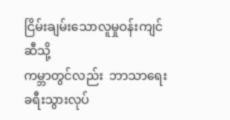ငြိမ်းချမ်းသောလူမှုဝန်းကျင်ဆီသို့
ကမ္ဘာတွင်လည်း  ဘာသာရေးခရီးသွားလုပ်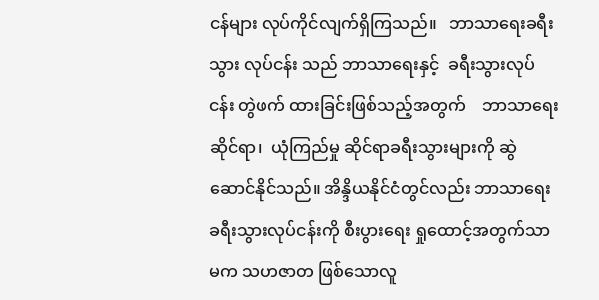ငန်များ လုပ်ကိုင်လျက်ရှိကြသည်။   ဘာသာရေးခရီးသွား လုပ်ငန်း သည် ဘာသာရေးနှင့်  ခရီးသွားလုပ်ငန်း တွဲဖက် ထားခြင်းဖြစ်သည့်အတွက်    ဘာသာရေးဆိုင်ရာ၊  ယုံကြည်မှု ဆိုင်ရာခရီးသွားများကို ဆွဲဆောင်နိုင်သည်။ အိန္ဒိယနိုင်ငံတွင်လည်း ဘာသာရေးခရီးသွားလုပ်ငန်းကို စီးပွားရေး ရှုထောင့်အတွက်သာမက သဟဇာတ ဖြစ်သောလူ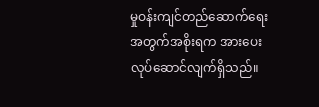မှုဝန်းကျင်တည်ဆောက်ရေးအတွက်အစိုးရက အားပေးလုပ်ဆောင်လျက်ရှိသည်။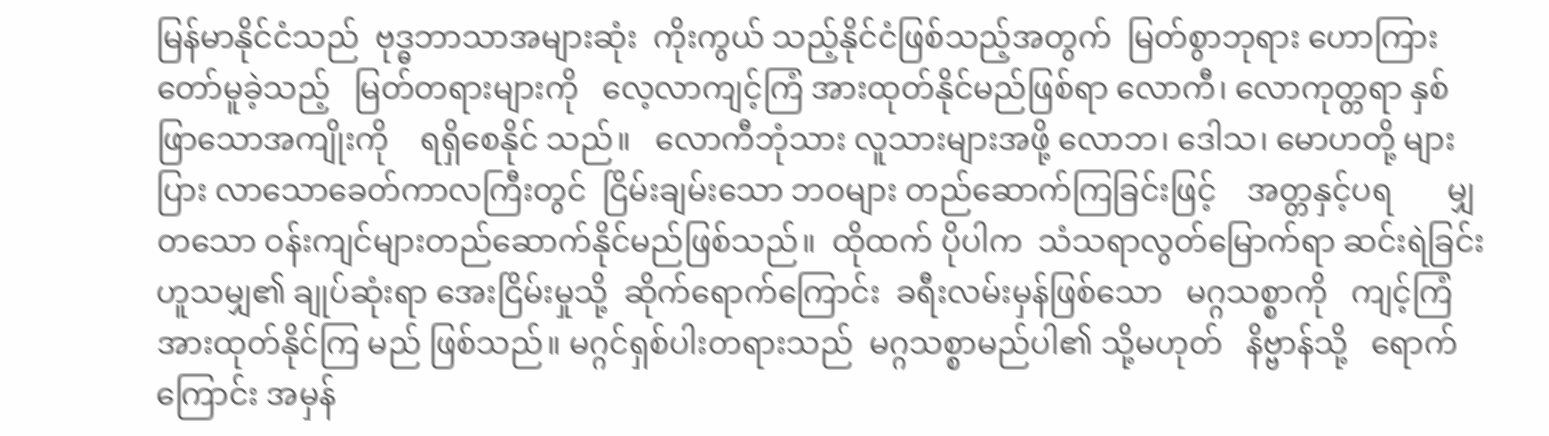မြန်မာနိုင်ငံသည်  ဗုဒ္ဓဘာသာအများဆုံး  ကိုးကွယ် သည့်နိုင်ငံဖြစ်သည့်အတွက်  မြတ်စွာဘုရား ဟောကြားတော်မူခဲ့သည့်   မြတ်တရားများကို   လေ့လာကျင့်ကြံ အားထုတ်နိုင်မည်ဖြစ်ရာ လောကီ၊ လောကုတ္တရာ နှစ်ဖြာသောအကျိုးကို    ရရှိစေနိုင် သည်။   လောကီဘုံသား လူသားများအဖို့ လောဘ၊ ဒေါသ၊ မောဟတို့ များပြား လာသောခေတ်ကာလကြီးတွင်  ငြိမ်းချမ်းသော ဘဝများ တည်ဆောက်ကြခြင်းဖြင့်    အတ္တနှင့်ပရ       မျှတသော ဝန်းကျင်များတည်ဆောက်နိုင်မည်ဖြစ်သည်။  ထိုထက် ပိုပါက  သံသရာလွတ်မြောက်ရာ ဆင်းရဲခြင်းဟူသမျှ၏ ချုပ်ဆုံးရာ အေးငြိမ်းမှုသို့  ဆိုက်ရောက်ကြောင်း  ခရီးလမ်းမှန်ဖြစ်သော   မဂ္ဂသစ္စာကို   ကျင့်ကြံအားထုတ်နိုင်ကြ မည် ဖြစ်သည်။ မဂ္ဂင်ရှစ်ပါးတရားသည်  မဂ္ဂသစ္စာမည်ပါ၏ သို့မဟုတ်   နိဗ္ဗာန်သို့   ရောက်ကြောင်း အမှန်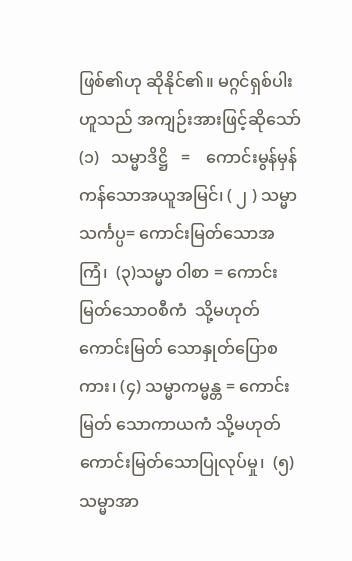ဖြစ်၏ဟု ဆိုနိုင်၏။ မဂ္ဂင်ရှစ်ပါးဟူသည် အကျဉ်းအားဖြင့်ဆိုသော် (၁)   သမ္မာဒိဋ္ဌိ   =    ကောင်းမွန်မှန်ကန်သောအယူအမြင်၊ ( ၂ ) သမ္မာသင်္ကပ္ပ= ကောင်းမြတ်သောအကြံ၊  (၃)သမ္မာ ဝါစာ = ကောင်းမြတ်သောဝစီကံ  သို့မဟုတ် ကောင်းမြတ် သောနှုတ်ပြောစကား၊ (၄) သမ္မာကမ္မန္တ = ကောင်းမြတ် သောကာယကံ သို့မဟုတ် ကောင်းမြတ်သောပြုလုပ်မှု၊  (၅) သမ္မာအာ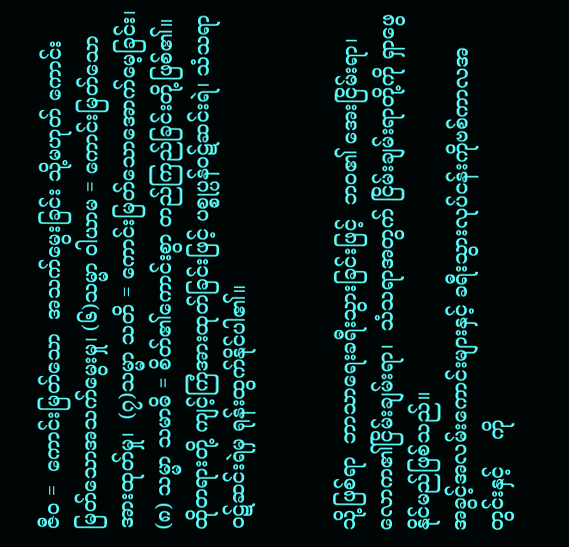ဇီဝ =  ကောင်းမြတ်သော  အသက်မွေးခြင်း သို့မဟုတ် ကောင်းမြတ်သောအသက်မွေးမှု၊ (၆)သမ္မာ ဝါယာမ = ကောင်းမြတ်သော အားထုတ်မှု၊  (၇)သမ္မာ သတိ = ကောင်းမြတ်သောအောက်မေ့ခြင်း၊ (၈) သမ္မာ သမာဓိ = စိတ်၏ကောင်းစွာ တည်ကြည်ခြင်းတို့ဖြစ်၏။ ထိုတရားတို့ ကျင့်ကြံအားထုတ်ခြင်းဖြင့် ပစ္စုပ္ပန်ဝဋ်ဆင်းရဲ၊ သံသရာဝဋ်ဆင်းရဲမှ ရုန်းထွက်နိုင်ပါ၏။


သို့ဖြစ်ရာ  ဘာသာရေးခရီးသွားခြင်းဖြင့်  ဘဝ၏ အေးငြိမ်းရာ၊ လောက၏ငြိမ်းချမ်းရာ၊  သံသရာအတွက် ငြိမ်းချမ်းရာတို့ကို ရှာဖွေ နိုင်မည်ဖြစ်သည်။
အခွင့်အလမ်းကောင်းများနှင့် ခရီးသွားလုပ်ငန်းကိုဗစ်ကာလအတွင်းနှင့်    ကို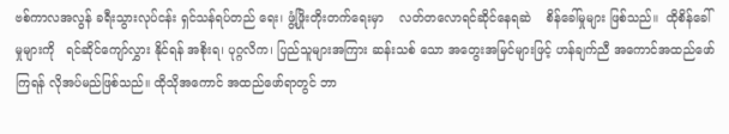ဗစ်ကာလအလွန် ခရီးသွားလုပ်ငန်း ရှင်သန်ရပ်တည် ရေး၊ ဖွံ့ဖြိုးတိုးတက်ရေးမှာ    လတ်တလောရင်ဆိုင်နေရဆဲ    စိန်ခေါ်မှုများ ဖြစ်သည်။  ထိုစိန်ခေါ်မှုများကို   ရင်ဆိုင်ကျော်လွှား နိုင်ရန် အစိုးရ၊ ပုဂ္ဂလိက၊ ပြည်သူများအကြား ဆန်းသစ် သော အတွေးအမြင်များဖြင့် ဟန်ချက်ညီ အကောင်အထည်ဖော်ကြရန် လိုအပ်မည်ဖြစ်သည်။ ထိုသိုအကောင် အထည်ဖော်ရာတွင် ဘာ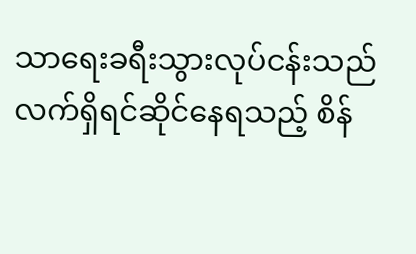သာရေးခရီးသွားလုပ်ငန်းသည်  လက်ရှိရင်ဆိုင်နေရသည့် စိန်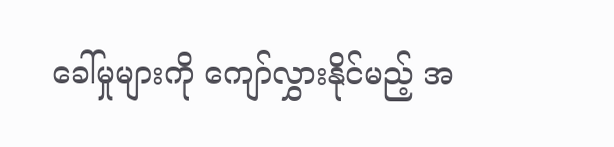ခေါ်မှုများကို ကျော်လွှားနိုင်မည့် အ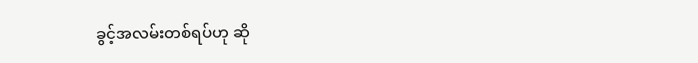ခွင့်အလမ်းတစ်ရပ်ဟု ဆို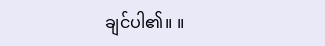ချင်ပါ၏။ ။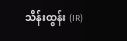သိန်းထွန်း (IR)